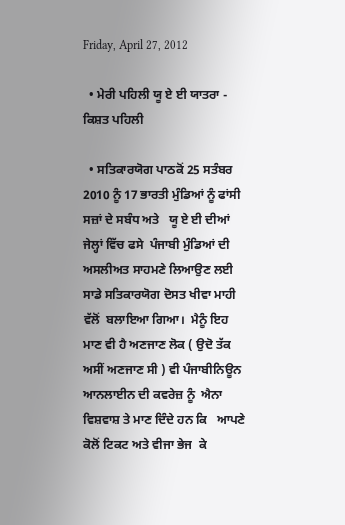Friday, April 27, 2012

  • ਮੇਰੀ ਪਹਿਲੀ ਯੂ ਏ ਈ ਯਾਤਰਾ - ਕਿਸ਼ਤ ਪਹਿਲੀ

  • ਸਤਿਕਾਰਯੋਗ ਪਾਠਕੋਂ 25 ਸਤੰਬਰ 2010 ਨੂੰ 17 ਭਾਰਤੀ ਮੁੰਡਿਆਂ ਨੂੰ ਫਾਂਸੀ ਸਜ਼ਾਂ ਦੇ ਸਬੰਧ ਅਤੇ   ਯੂ ਏ ਈ ਦੀਆਂ ਜੇਲ੍ਹਾਂ ਵਿੱਚ ਫਸੇ  ਪੰਜਾਬੀ ਮੁੰਡਿਆਂ ਦੀ ਅਸਲੀਅਤ ਸਾਹਮਣੇ ਲਿਆਉਣ ਲਈ  ਸਾਡੇ ਸਤਿਕਾਰਯੋਗ ਦੋਸਤ ਖੀਵਾ ਮਾਹੀ ਵੱਲੋਂ  ਬਲਾਇਆ ਗਿਆ।  ਮੈਨੂੰ ਇਹ ਮਾਣ ਵੀ ਹੈ ਅਣਜਾਣ ਲੋਕ ( ਉਦੋ ਤੱਕ ਅਸੀਂ ਅਣਜਾਣ ਸੀ ) ਵੀ ਪੰਜਾਬੀਨਿਊਨ ਆਨਲਾਈਨ ਦੀ ਕਵਰੇਜ਼ ਨੂੰ  ਐਨਾ ਵਿਸ਼ਵਾਸ਼ ਤੇ ਮਾਣ ਦਿੰਦੇ ਹਨ ਕਿ   ਆਪਣੇ ਕੋਲੋਂ ਟਿਕਟ ਅਤੇ ਵੀਜਾ ਭੇਜ  ਕੇ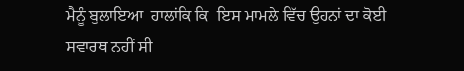ਮੈਨੂੰ ਬੁਲਾਇਆ  ਹਾਲਾਂਕਿ ਕਿ  ਇਸ ਮਾਮਲੇ ਵਿੱਚ ਉਹਨਾਂ ਦਾ ਕੋਈ ਸਵਾਰਥ ਨਹੀਂ ਸੀ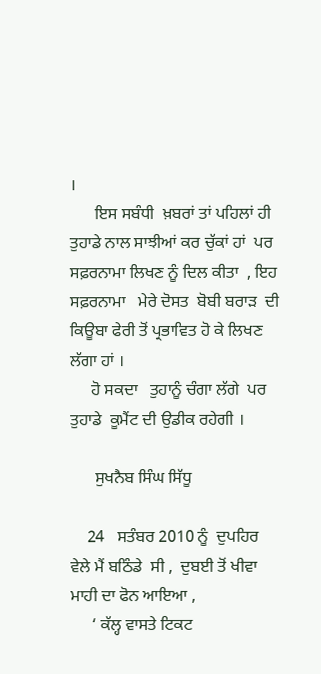।
      ਇਸ ਸਬੰਧੀ  ਖ਼ਬਰਾਂ ਤਾਂ ਪਹਿਲਾਂ ਹੀ ਤੁਹਾਡੇ ਨਾਲ ਸਾਝੀਆਂ ਕਰ ਚੁੱਕਾਂ ਹਾਂ  ਪਰ ਸਫ਼ਰਨਾਮਾ ਲਿਖਣ ਨੂੰ ਦਿਲ ਕੀਤਾ  , ਇਹ ਸਫ਼ਰਨਾਮਾ   ਮੇਰੇ ਦੋਸਤ  ਬੋਬੀ ਬਰਾੜ  ਦੀ  ਕਿਊਬਾ ਫੇਰੀ ਤੋਂ ਪ੍ਰਭਾਵਿਤ ਹੋ ਕੇ ਲਿਖਣ ਲੱਗਾ ਹਾਂ ।
     ਹੋ ਸਕਦਾ   ਤੁਹਾਨੂੰ ਚੰਗਾ ਲੱਗੇ  ਪਰ ਤੁਹਾਡੇ  ਕੂਮੈਂਟ ਦੀ ਉਡੀਕ ਰਹੇਗੀ ।

      ਸੁਖਨੈਬ ਸਿੰਘ ਸਿੱਧੂ

    24   ਸਤੰਬਰ 2010 ਨੂੰ  ਦੁਪਹਿਰ ਵੇਲੇ ਮੈਂ ਬਠਿੰਡੇ  ਸੀ ,  ਦੁਬਈ ਤੋਂ ਖੀਵਾ ਮਾਹੀ ਦਾ ਫੋਨ ਆਇਆ ,
     ‘ ਕੱਲ੍ਹ ਵਾਸਤੇ ਟਿਕਟ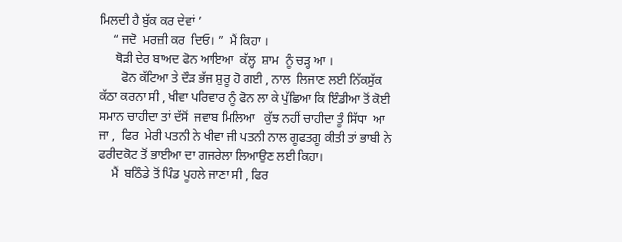ਮਿਲਦੀ ਹੈ ਬੁੱਕ ਕਰ ਦੇਵਾਂ ’
    “ ਜਦੋ  ਮਰਜ਼ੀ ਕਰ  ਦਿਓ। ”  ਮੈਂ ਕਿਹਾ ।
     ਥੋੜੀ ਦੇਰ ਬਾਅਦ ਫੋਨ ਆਇਆ  ਕੱਲ੍ਹ  ਸ਼ਾਮ  ਨੂੰ ਚੜ੍ਹ ਆ ।
       ਫੋਨ ਕੱਟਿਆ ਤੇ ਦੌੜ ਭੱਜ ਸ਼ੁਰੂ ਹੋ ਗਈ , ਨਾਲ  ਲਿਜਾਣ ਲਈ ਨਿੱਕਸੁੱਕ ਕੱਠਾ ਕਰਨਾ ਸੀ , ਖੀਵਾ ਪਰਿਵਾਰ ਨੂੰ ਫੋਨ ਲਾ ਕੇ ਪੁੱਛਿਆ ਕਿ ਇੰਡੀਆ ਤੋਂ ਕੋਈ ਸਮਾਨ ਚਾਹੀਦਾ ਤਾਂ ਦੱਸੋਂ  ਜਵਾਬ ਮਿਲਿਆ   ਕੁੱਝ ਨਹੀਂ ਚਾਹੀਦਾ ਤੂੰ ਸਿੱਧਾ  ਆ ਜਾ ,  ਫਿਰ  ਮੇਰੀ ਪਤਨੀ ਨੇ ਖੀਵਾ ਜੀ ਪਤਨੀ ਨਾਲ ਗੂਫਤਗੂ ਕੀਤੀ ਤਾਂ ਭਾਬੀ ਨੇ  ਫਰੀਦਕੋਟ ਤੋਂ ਭਾਈਆ ਦਾ ਗਜਰੇਲਾ ਲਿਆਉਣ ਲਈ ਕਿਹਾ।
    ਮੈਂ  ਬਠਿੰਡੇ ਤੋਂ ਪਿੰਡ ਪੂਹਲੇ ਜਾਣਾ ਸੀ , ਫਿਰ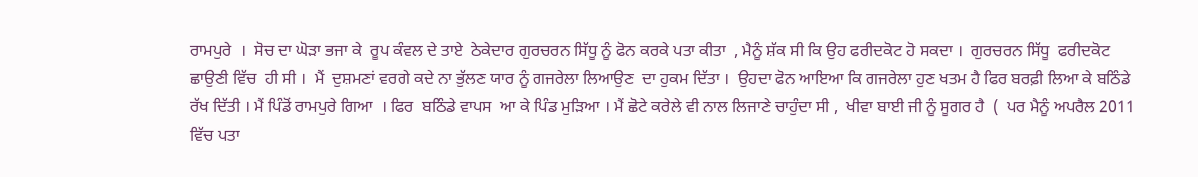ਰਾਮਪੁਰੇ  ।  ਸੋਚ ਦਾ ਘੋੜਾ ਭਜਾ ਕੇ  ਰੂਪ ਕੰਵਲ ਦੇ ਤਾਏ  ਠੇਕੇਦਾਰ ਗੁਰਚਰਨ ਸਿੱਧੂ ਨੂੰ ਫੋਨ ਕਰਕੇ ਪਤਾ ਕੀਤਾ  , ਮੈਨੂੰ ਸ਼ੱਕ ਸੀ ਕਿ ਉਹ ਫਰੀਦਕੋਟ ਹੋ ਸਕਦਾ ।  ਗੁਰਚਰਨ ਸਿੱਧੂ  ਫਰੀਦਕੋਟ ਛਾਉਣੀ ਵਿੱਚ  ਹੀ ਸੀ ।  ਮੈਂ  ਦੁਸ਼ਮਣਾਂ ਵਰਗੇ ਕਦੇ ਨਾ ਭੁੱਲਣ ਯਾਰ ਨੂੰ ਗਜਰੇਲਾ ਲਿਆਉਣ  ਦਾ ਹੁਕਮ ਦਿੱਤਾ ।  ਉਹਦਾ ਫੋਨ ਆਇਆ ਕਿ ਗਜਰੇਲਾ ਹੁਣ ਖਤਮ ਹੈ ਫਿਰ ਬਰਫ਼ੀ ਲਿਆ ਕੇ ਬਠਿੰਡੇ ਰੱਖ ਦਿੱਤੀ । ਮੈਂ ਪਿੰਡੋਂ ਰਾਮਪੁਰੇ ਗਿਆ  । ਫਿਰ  ਬਠਿੰਡੇ ਵਾਪਸ  ਆ ਕੇ ਪਿੰਡ ਮੁੜਿਆ । ਮੈਂ ਛੋਟੇ ਕਰੇਲੇ ਵੀ ਨਾਲ ਲਿਜਾਣੇ ਚਾਹੁੰਦਾ ਸੀ ,  ਖੀਵਾ ਬਾਈ ਜੀ ਨੂੰ ਸੂਗਰ ਹੈ  (  ਪਰ ਮੈਨੂੰ ਅਪਰੈਲ 2011 ਵਿੱਚ ਪਤਾ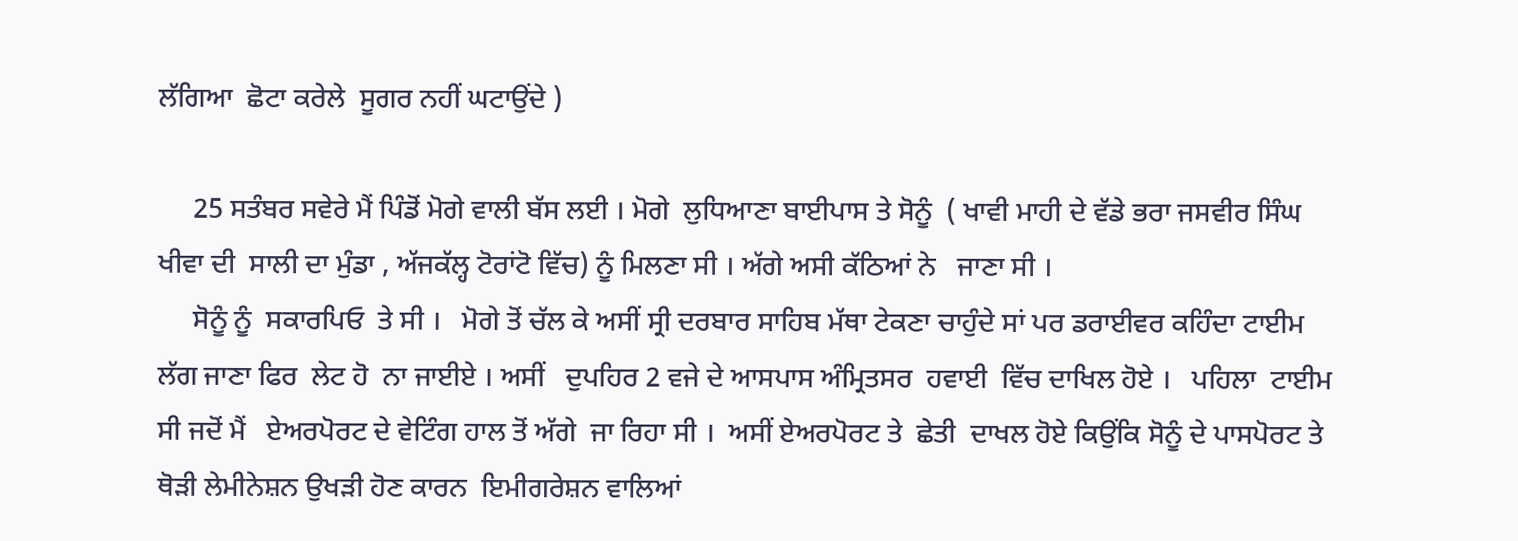ਲੱਗਿਆ  ਛੋਟਾ ਕਰੇਲੇ  ਸੂਗਰ ਨਹੀਂ ਘਟਾਉਂਦੇ )

     25 ਸਤੰਬਰ ਸਵੇਰੇ ਮੈਂ ਪਿੰਡੋਂ ਮੋਗੇ ਵਾਲੀ ਬੱਸ ਲਈ । ਮੋਗੇ  ਲੁਧਿਆਣਾ ਬਾਈਪਾਸ ਤੇ ਸੋਨੂੰ  ( ਖਾਵੀ ਮਾਹੀ ਦੇ ਵੱਡੇ ਭਰਾ ਜਸਵੀਰ ਸਿੰਘ ਖੀਵਾ ਦੀ  ਸਾਲੀ ਦਾ ਮੁੰਡਾ , ਅੱਜਕੱਲ੍ਹ ਟੋਰਾਂਟੋ ਵਿੱਚ) ਨੂੰ ਮਿਲਣਾ ਸੀ । ਅੱਗੇ ਅਸੀ ਕੱਠਿਆਂ ਨੇ   ਜਾਣਾ ਸੀ ।
     ਸੋਨੂੰ ਨੂੰ  ਸਕਾਰਪਿਓ  ਤੇ ਸੀ ।   ਮੋਗੇ ਤੋਂ ਚੱਲ ਕੇ ਅਸੀਂ ਸ੍ਰੀ ਦਰਬਾਰ ਸਾਹਿਬ ਮੱਥਾ ਟੇਕਣਾ ਚਾਹੁੰਦੇ ਸਾਂ ਪਰ ਡਰਾਈਵਰ ਕਹਿੰਦਾ ਟਾਈਮ ਲੱਗ ਜਾਣਾ ਫਿਰ  ਲੇਟ ਹੋ  ਨਾ ਜਾਈਏ । ਅਸੀਂ   ਦੁਪਹਿਰ 2 ਵਜੇ ਦੇ ਆਸਪਾਸ ਅੰਮ੍ਰਿਤਸਰ  ਹਵਾਈ  ਵਿੱਚ ਦਾਖਿਲ ਹੋਏ ।   ਪਹਿਲਾ  ਟਾਈਮ ਸੀ ਜਦੋਂ ਮੈਂ   ਏਅਰਪੋਰਟ ਦੇ ਵੇਟਿੰਗ ਹਾਲ ਤੋਂ ਅੱਗੇ  ਜਾ ਰਿਹਾ ਸੀ ।  ਅਸੀਂ ਏਅਰਪੋਰਟ ਤੇ  ਛੇਤੀ  ਦਾਖਲ ਹੋਏ ਕਿਉਂਕਿ ਸੋਨੂੰ ਦੇ ਪਾਸਪੋਰਟ ਤੇ  ਥੋੜੀ ਲੇਮੀਨੇਸ਼ਨ ਉਖੜੀ ਹੋਣ ਕਾਰਨ  ਇਮੀਗਰੇਸ਼ਨ ਵਾਲਿਆਂ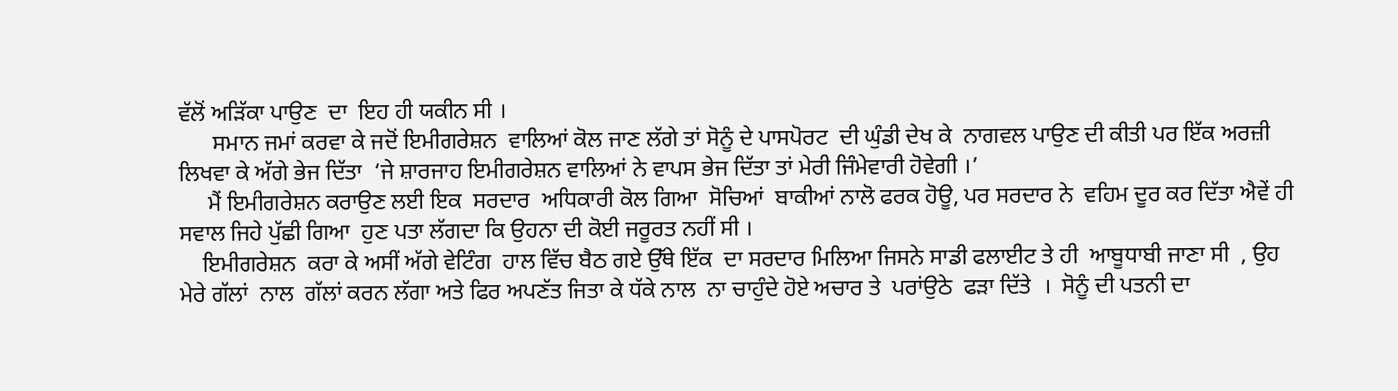ਵੱਲੋਂ ਅੜਿੱਕਾ ਪਾਉਣ  ਦਾ  ਇਹ ਹੀ ਯਕੀਨ ਸੀ ।
      ਸਮਾਨ ਜਮਾਂ ਕਰਵਾ ਕੇ ਜਦੋਂ ਇਮੀਗਰੇਸ਼ਨ  ਵਾਲਿਆਂ ਕੋਲ ਜਾਣ ਲੱਗੇ ਤਾਂ ਸੋਨੂੰ ਦੇ ਪਾਸਪੋਰਟ  ਦੀ ਘੁੰਡੀ ਦੇਖ ਕੇ  ਨਾਗਵਲ ਪਾਉਣ ਦੀ ਕੀਤੀ ਪਰ ਇੱਕ ਅਰਜ਼ੀ ਲਿਖਵਾ ਕੇ ਅੱਗੇ ਭੇਜ ਦਿੱਤਾ  ‘ਜੇ ਸ਼ਾਰਜਾਹ ਇਮੀਗਰੇਸ਼ਨ ਵਾਲਿਆਂ ਨੇ ਵਾਪਸ ਭੇਜ ਦਿੱਤਾ ਤਾਂ ਮੇਰੀ ਜਿੰਮੇਵਾਰੀ ਹੋਵੇਗੀ ।’
     ਮੈਂ ਇਮੀਗਰੇਸ਼ਨ ਕਰਾਉਣ ਲਈ ਇਕ  ਸਰਦਾਰ  ਅਧਿਕਾਰੀ ਕੋਲ ਗਿਆ  ਸੋਚਿਆਂ  ਬਾਕੀਆਂ ਨਾਲੋ ਫਰਕ ਹੋਊ, ਪਰ ਸਰਦਾਰ ਨੇ  ਵਹਿਮ ਦੂਰ ਕਰ ਦਿੱਤਾ ਐਵੇਂ ਹੀ ਸਵਾਲ ਜਿਹੇ ਪੁੱਛੀ ਗਿਆ  ਹੁਣ ਪਤਾ ਲੱਗਦਾ ਕਿ ਉਹਨਾ ਦੀ ਕੋਈ ਜਰੂਰਤ ਨਹੀਂ ਸੀ ।
    ਇਮੀਗਰੇਸ਼ਨ  ਕਰਾ ਕੇ ਅਸੀਂ ਅੱਗੇ ਵੇਟਿੰਗ  ਹਾਲ ਵਿੱਚ ਬੈਠ ਗਏ ਉੱਥੇ ਇੱਕ  ਦਾ ਸਰਦਾਰ ਮਿਲਿਆ ਜਿਸਨੇ ਸਾਡੀ ਫਲਾਈਟ ਤੇ ਹੀ  ਆਬੂਧਾਬੀ ਜਾਣਾ ਸੀ  , ਉਹ ਮੇਰੇ ਗੱਲਾਂ  ਨਾਲ  ਗੱਲਾਂ ਕਰਨ ਲੱਗਾ ਅਤੇ ਫਿਰ ਅਪਣੱਤ ਜਿਤਾ ਕੇ ਧੱਕੇ ਨਾਲ  ਨਾ ਚਾਹੁੰਦੇ ਹੋਏ ਅਚਾਰ ਤੇ  ਪਰਾਂਉਠੇ  ਫੜਾ ਦਿੱਤੇ  ।  ਸੋਨੂੰ ਦੀ ਪਤਨੀ ਦਾ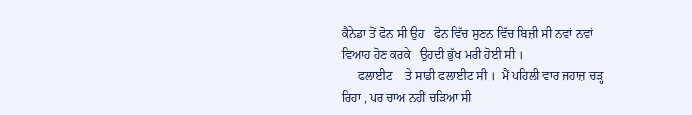ਕੈਨੇਡਾ ਤੋਂ ਫੋਨ ਸੀ ਉਹ   ਫੋਨ ਵਿੱਚ ਸੁਣਨ ਵਿੱਚ ਬਿਜ਼ੀ ਸੀ ਨਵਾਂ ਨਵਾਂ ਵਿਆਹ ਹੋਣ ਕਰਕੇ   ਉਹਦੀ ਭੁੱਖ ਮਰੀ ਹੋਈ ਸੀ ।
     ਫਲਾਈਟ    ਤੇ ਸਾਡੀ ਫਲਾਈਟ ਸੀ ।  ਮੈਂ ਪਹਿਲੀ ਵਾਰ ਜਹਾਜ਼ ਚੜ੍ਹ ਰਿਹਾ , ਪਰ ਚਾਅ ਨਹੀਂ ਚੜਿਆ ਸੀ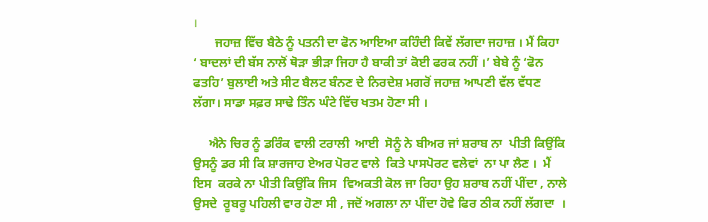।
       ਜਹਾਜ਼ ਵਿੱਚ ਬੈਠੇ ਨੂੰ ਪਤਨੀ ਦਾ ਫੋਨ ਆਇਆ ਕਹਿੰਦੀ ਕਿਵੇਂ ਲੱਗਦਾ ਜਹਾਜ਼ । ਮੈਂ ਕਿਹਾ  ‘ ਬਾਦਲਾਂ ਦੀ ਬੱਸ ਨਾਲੋਂ ਥੋੜਾ ਭੀੜਾ ਜਿਹਾ ਹੈ ਬਾਕੀ ਤਾਂ ਕੋਈ ਫਰਕ ਨਹੀਂ ।’ ਬੇਬੇ ਨੂੰ ‘ਫੋਨ ਫਤਹਿ’ ਬੁਲਾਈ ਅਤੇ ਸੀਟ ਬੈਲਟ ਬੰਨਣ ਦੇ ਨਿਰਦੇਸ਼ ਮਗਰੋਂ ਜਹਾਜ਼ ਆਪਣੀ ਵੱਲ ਵੱਧਣ ਲੱਗਾ। ਸਾਡਾ ਸਫ਼ਰ ਸਾਢੇ ਤਿੰਨ ਘੰਟੇ ਵਿੱਚ ਖਤਮ ਹੋਣਾ ਸੀ ।

     ਐਨੇ ਚਿਰ ਨੂੰ ਡਰਿੰਕ ਵਾਲੀ ਟਰਾਲੀ  ਆਈ  ਸੋਨੂੰ ਨੇ ਬੀਅਰ ਜਾਂ ਸ਼ਰਾਬ ਨਾ  ਪੀਤੀ ਕਿਉਂਕਿ ਉਸਨੂੰ ਡਰ ਸੀ ਕਿ ਸ਼ਾਰਜਾਹ ਏਅਰ ਪੋਰਟ ਵਾਲੇ  ਕਿਤੇ ਪਾਸਪੋਰਟ ਵਲੇਵਾਂ  ਨਾ ਪਾ ਲੈਣ ।  ਮੈਂ ਇਸ  ਕਰਕੇ ਨਾ ਪੀਤੀ ਕਿਉਂਕਿ ਜਿਸ  ਵਿਅਕਤੀ ਕੋਲ ਜਾ ਰਿਹਾ ਉਹ ਸ਼ਰਾਬ ਨਹੀਂ ਪੀਂਦਾ , ਨਾਲੇ ਉਸਦੇ  ਰੂਬਰੂ ਪਹਿਲੀ ਵਾਰ ਹੋਣਾ ਸੀ , ਜਦੋਂ ਅਗਲਾ ਨਾ ਪੀਂਦਾ ਹੋਵੇ ਫਿਰ ਠੀਕ ਨਹੀਂ ਲੱਗਦਾ  ।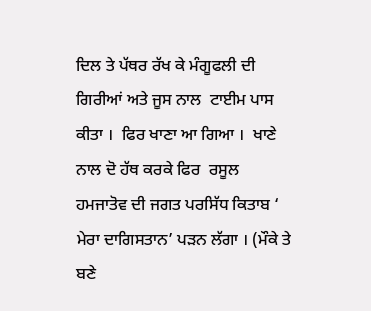ਦਿਲ ਤੇ ਪੱਥਰ ਰੱਖ ਕੇ ਮੰਗੂਫਲੀ ਦੀ ਗਿਰੀਆਂ ਅਤੇ ਜੂਸ ਨਾਲ  ਟਾਈਮ ਪਾਸ ਕੀਤਾ ।  ਫਿਰ ਖਾਣਾ ਆ ਗਿਆ ।  ਖਾਣੇ ਨਾਲ ਦੋ ਹੱਥ ਕਰਕੇ ਫਿਰ  ਰਸੂਲ ਹਮਜਾਤੋਵ ਦੀ ਜਗਤ ਪਰਸਿੱਧ ਕਿਤਾਬ ‘ ਮੇਰਾ ਦਾਗਿਸਤਾਨ’ ਪੜਨ ਲੱਗਾ । (ਮੌਕੇ ਤੇ ਬਣੇ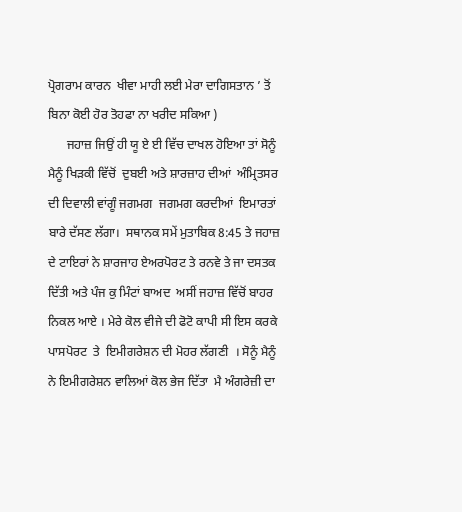ਪ੍ਰੋਗਰਾਮ ਕਾਰਨ  ਖੀਵਾ ਮਾਹੀ ਲਈ ਮੇਰਾ ਦਾਗਿਸਤਾਨ ’ ਤੋਂ ਬਿਨਾ ਕੋਈ ਹੋਰ ਤੋਹਫਾ ਨਾ ਖਰੀਦ ਸਕਿਆ )
      ਜਹਾਜ਼ ਜਿਉਂ ਹੀ ਯੂ ਏ ਈ ਵਿੱਚ ਦਾਖਲ ਹੋਇਆ ਤਾਂ ਸੋਨੂੰ ਮੈਨੂੰ ਖਿੜਕੀ ਵਿੱਚੋਂ  ਦੁਬਈ ਅਤੇ ਸ਼ਾਰਜ਼ਾਹ ਦੀਆਂ  ਅੰਮ੍ਰਿਤਸਰ ਦੀ ਦਿਵਾਲੀ ਵਾਂਗੂੰ ਜਗਮਗ  ਜਗਮਗ ਕਰਦੀਆਂ  ਇਮਾਰਤਾਂ ਬਾਰੇ ਦੱਸਣ ਲੱਗਾ।  ਸਥਾਨਕ ਸਮੇਂ ਮੁਤਾਬਿਕ 8:45 ਤੇ ਜਹਾਜ਼ ਦੇ ਟਾਇਰਾਂ ਨੇ ਸ਼ਾਰਜਾਹ ਏਅਰਪੋਰਟ ਤੇ ਰਨਵੇ ਤੇ ਜਾ ਦਸਤਕ ਦਿੱਤੀ ਅਤੇ ਪੰਜ ਕੁ ਮਿੰਟਾਂ ਬਾਅਦ  ਅਸੀਂ ਜਹਾਜ਼ ਵਿੱਚੋਂ ਬਾਹਰ ਨਿਕਲ ਆਏ । ਮੇਰੇ ਕੋਲ ਵੀਜੇ ਦੀ ਫੋਟੋ ਕਾਪੀ ਸੀ ਇਸ ਕਰਕੇ ਪਾਸਪੋਰਟ  ਤੇ  ਇਮੀਗਰੇਸ਼ਨ ਦੀ ਮੋਹਰ ਲੱਗਣੀ  । ਸੋਨੂੰ ਮੈਨੂੰ  ਨੇ ਇਮੀਗਰੇਸ਼ਨ ਵਾਲਿਆਂ ਕੋਲ ਭੇਜ ਦਿੱਤਾ  ਮੈ ਅੰਗਰੇਜ਼ੀ ਦਾ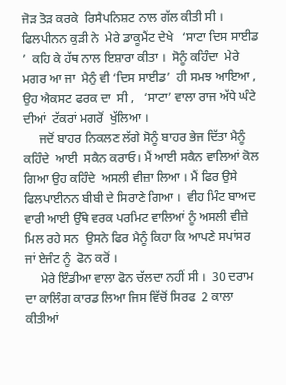ਜੋੜ ਤੋੜ ਕਰਕੇ  ਰਿਸੈਪਨਿਸ਼ਟ ਨਾਲ ਗੱਲ ਕੀਤੀ ਸੀ । ਫਿਲਪੀਨਨ ਕੁੜੀ ਨੇ  ਮੇਰੇ ਡਾਕੂਮੈਂਟ ਦੇਖੇ   ‘ਸਾਟਾ ਦਿਸ ਸਾਈਡ ’  ਕਹਿ ਕੇ ਹੱਥ ਨਾਲ ਇਸ਼ਾਰਾ ਕੀਤਾ ।  ਸੋਨੂੰ ਕਹਿੰਦਾ  ਮੇਰੇ ਮਗਰ ਆ ਜਾ  ਮੈਨੁੰ ਵੀ ‘ਦਿਸ ਸਾਈਡ’  ਹੀ ਸਮਝ ਆਇਆ , ਉਹ ਐਕਸਟ ਫਰਕ ਦਾ  ਸੀ ,   ‘ਸਾਟਾ’ ਵਾਲਾ ਰਾਜ ਅੱਧੇ ਘੰਟੇ ਦੀਆਂ  ਟੱਕਰਾਂ ਮਗਰੋਂ  ਖੁੱਲਿਆ ।
     ਜਦੋਂ ਬਾਹਰ ਨਿਕਲਣ ਲੱਗੇ ਸੋਨੂੰ ਬਾਹਰ ਭੇਜ ਦਿੱਤਾ ਮੈਨੂੰ ਕਹਿੰਦੇ  ਆਈ  ਸਕੈਨ ਕਰਾਓ। ਮੈਂ ਆਈ ਸਕੈਨ ਵਾਲਿਆਂ ਕੋਲ ਗਿਆ ਉਹ ਕਹਿੰਦੇ  ਅਸਲੀ ਵੀਜ਼ਾ ਲਿਆ । ਮੈਂ ਫਿਰ ਉਸੇ ਫਿਲਪਾਈਨਨ ਬੀਬੀ ਦੇ ਸਿਰਾਣੇ ਗਿਆ ।  ਵੀਹ ਮਿੰਟ ਬਾਅਦ ਵਾਰੀ ਆਈ ਉੱਥੇ ਵਰਕ ਪਰਮਿਟ ਵਾਲਿਆਂ ਨੂੰ ਅਸਲੀ ਵੀਜ਼ੇ ਮਿਲ ਰਹੇ ਸਨ  ਉਸਨੇ ਫਿਰ ਮੈਨੂੰ ਕਿਹਾ ਕਿ ਆਪਣੇ ਸਪਾਂਸਰ ਜਾਂ ਏਜੰਟ ਨੂੰ  ਫੋਨ ਕਰੋਂ ।
     ਮੇਰੇ ਇੰਡੀਆ ਵਾਲਾ ਫੋਨ ਚੱਲਦਾ ਨਹੀਂ ਸੀ ।  30 ਦਰਾਮ ਦਾ ਕਾਲਿੰਗ ਕਾਰਡ ਲਿਆ ਜਿਸ ਵਿੱਚੋਂ ਸਿਰਫ  2 ਕਾਲਾ ਕੀਤੀਆਂ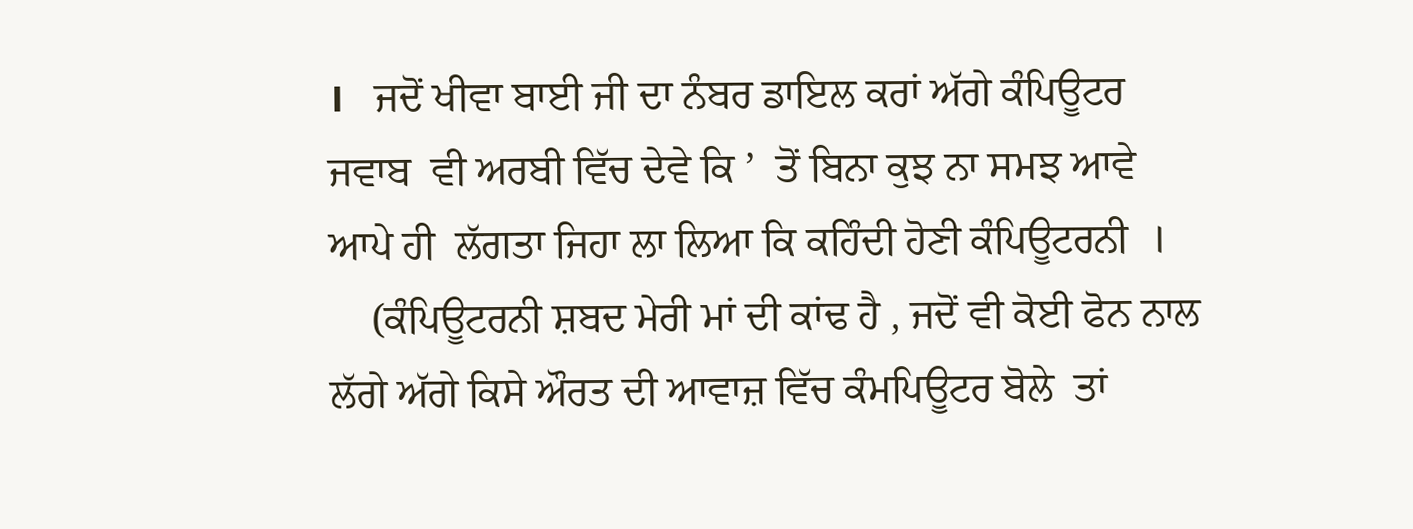।   ਜਦੋਂ ਖੀਵਾ ਬਾਈ ਜੀ ਦਾ ਨੰਬਰ ਡਾਇਲ ਕਰਾਂ ਅੱਗੇ ਕੰਪਿਊਟਰ ਜਵਾਬ  ਵੀ ਅਰਬੀ ਵਿੱਚ ਦੇਵੇ ਕਿ ’  ਤੋਂ ਬਿਨਾ ਕੁਝ ਨਾ ਸਮਝ ਆਵੇ  ਆਪੇ ਹੀ  ਲੱਗਤਾ ਜਿਹਾ ਲਾ ਲਿਆ ਕਿ ਕਹਿੰਦੀ ਹੋਣੀ ਕੰਪਿਊਟਰਨੀ  ।
    (ਕੰਪਿਊਟਰਨੀ ਸ਼ਬਦ ਮੇਰੀ ਮਾਂ ਦੀ ਕਾਂਢ ਹੈ , ਜਦੋਂ ਵੀ ਕੋਈ ਫੋਨ ਨਾਲ ਲੱਗੇ ਅੱਗੇ ਕਿਸੇ ਔਰਤ ਦੀ ਆਵਾਜ਼ ਵਿੱਚ ਕੰਮਪਿਊਟਰ ਬੋਲੇ  ਤਾਂ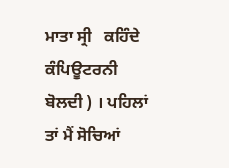ਮਾਤਾ ਸ੍ਰੀ   ਕਹਿੰਦੇ ਕੰਪਿਊਟਰਨੀ ਬੋਲਦੀ ) । ਪਹਿਲਾਂ ਤਾਂ ਮੈਂ ਸੋਚਿਆਂ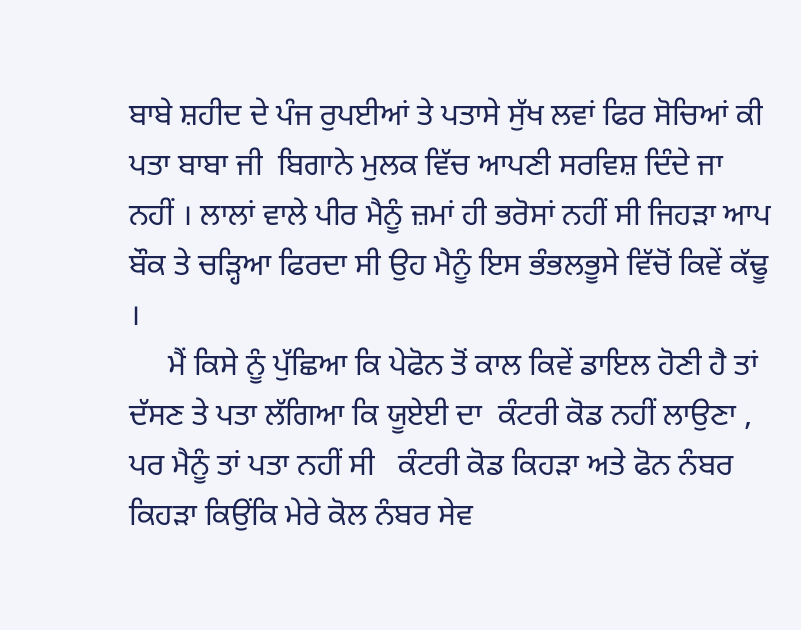ਬਾਬੇ ਸ਼ਹੀਦ ਦੇ ਪੰਜ ਰੁਪਈਆਂ ਤੇ ਪਤਾਸੇ ਸੁੱਖ ਲਵਾਂ ਫਿਰ ਸੋਚਿਆਂ ਕੀ ਪਤਾ ਬਾਬਾ ਜੀ  ਬਿਗਾਨੇ ਮੁਲਕ ਵਿੱਚ ਆਪਣੀ ਸਰਵਿਸ਼ ਦਿੰਦੇ ਜਾ ਨਹੀਂ । ਲਾਲਾਂ ਵਾਲੇ ਪੀਰ ਮੈਨੂੰ ਜ਼ਮਾਂ ਹੀ ਭਰੋਸਾਂ ਨਹੀਂ ਸੀ ਜਿਹੜਾ ਆਪ ਬੌਕ ਤੇ ਚੜ੍ਹਿਆ ਫਿਰਦਾ ਸੀ ਉਹ ਮੈਨੂੰ ਇਸ ਭੰਭਲਭੂਸੇ ਵਿੱਚੋਂ ਕਿਵੇਂ ਕੱਢੂ ।
     ਮੈਂ ਕਿਸੇ ਨੂੰ ਪੁੱਛਿਆ ਕਿ ਪੇਫੋਨ ਤੋਂ ਕਾਲ ਕਿਵੇਂ ਡਾਇਲ ਹੋਣੀ ਹੈ ਤਾਂ  ਦੱਸਣ ਤੇ ਪਤਾ ਲੱਗਿਆ ਕਿ ਯੂਏਈ ਦਾ  ਕੰਟਰੀ ਕੋਡ ਨਹੀਂ ਲਾਉਣਾ , ਪਰ ਮੈਨੂੰ ਤਾਂ ਪਤਾ ਨਹੀਂ ਸੀ   ਕੰਟਰੀ ਕੋਡ ਕਿਹੜਾ ਅਤੇ ਫੋਨ ਨੰਬਰ  ਕਿਹੜਾ ਕਿਉਂਕਿ ਮੇਰੇ ਕੋਲ ਨੰਬਰ ਸੇਵ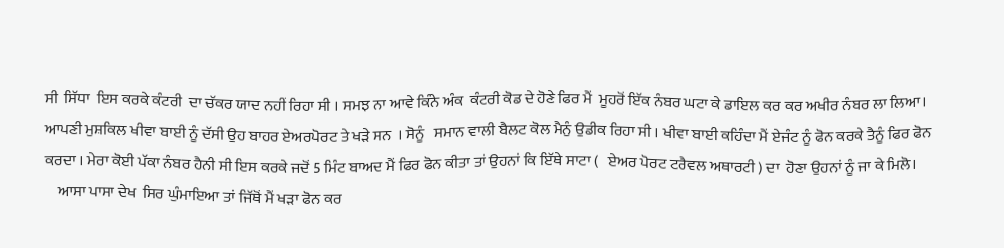ਸੀ  ਸਿੱਧਾ  ਇਸ ਕਰਕੇ ਕੰਟਰੀ  ਦਾ ਚੱਕਰ ਯਾਦ ਨਹੀਂ ਰਿਹਾ ਸੀ । ਸਮਝ ਨਾ ਆਵੇ ਕਿੰਨੇ ਅੰਕ  ਕੰਟਰੀ ਕੋਡ ਦੇ ਹੋਣੇ ਫਿਰ ਮੈਂ  ਮੂਹਰੋਂ ਇੱਕ ਨੰਬਰ ਘਟਾ ਕੇ ਡਾਇਲ ਕਰ ਕਰ ਅਖੀਰ ਨੰਬਰ ਲਾ ਲਿਆ।   ਆਪਣੀ ਮੁਸ਼ਕਿਲ ਖੀਵਾ ਬਾਈ ਨੂੰ ਦੱਸੀ ਉਹ ਬਾਹਰ ਏਅਰਪੋਰਟ ਤੇ ਖੜੇ ਸਨ  । ਸੋਨੂੰ   ਸਮਾਨ ਵਾਲੀ ਬੈਲਟ ਕੋਲ ਮੈਨੁੰ ਉਡੀਕ ਰਿਹਾ ਸੀ । ਖੀਵਾ ਬਾਈ ਕਹਿੰਦਾ ਮੈਂ ਏਜੰਟ ਨੂੰ ਫੋਨ ਕਰਕੇ ਤੈਨੂੰ ਫਿਰ ਫੋਨ ਕਰਦਾ । ਮੇਰਾ ਕੋਈ ਪੱਕਾ ਨੰਬਰ ਹੈਨੀ ਸੀ ਇਸ ਕਰਕੇ ਜਦੋਂ 5 ਮਿੰਟ ਬਾਅਦ ਮੈਂ ਫਿਰ ਫੋਨ ਕੀਤਾ ਤਾਂ ਉਹਨਾਂ ਕਿ ਇੱਥੇ ਸਾਟਾ (   ਏਅਰ ਪੋਰਟ ਟਰੈਵਲ ਅਥਾਰਟੀ ) ਦਾ  ਹੋਣਾ ਉਹਨਾਂ ਨੂੰ ਜਾ ਕੇ ਮਿਲੋ।
    ਆਸਾ ਪਾਸਾ ਦੇਖ  ਸਿਰ ਘੁੰਮਾਇਆ ਤਾਂ ਜਿੱਥੋਂ ਮੈਂ ਖੜਾ ਫੋਨ ਕਰ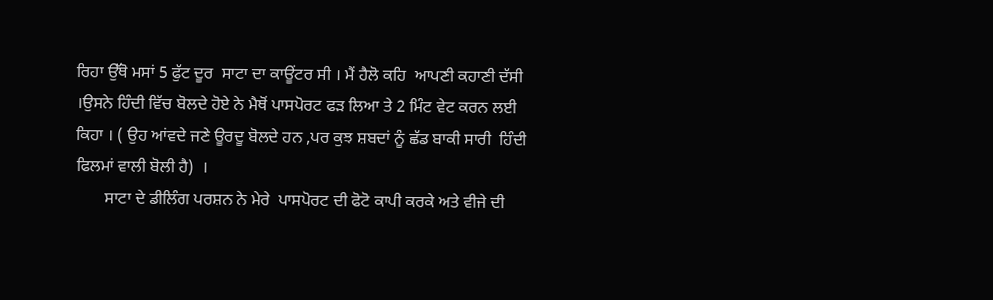ਰਿਹਾ ਉੱਥੋ ਮਸਾਂ 5 ਫੁੱਟ ਦੂਰ  ਸਾਟਾ ਦਾ ਕਾਊਂਟਰ ਸੀ । ਮੈਂ ਹੈਲੋ ਕਹਿ  ਆਪਣੀ ਕਹਾਣੀ ਦੱਸੀ  ।ਉਸਨੇ ਹਿੰਦੀ ਵਿੱਚ ਬੋਲਦੇ ਹੋਏ ਨੇ ਮੈਥੋਂ ਪਾਸਪੋਰਟ ਫੜ ਲਿਆ ਤੇ 2 ਮਿੰਟ ਵੇਟ ਕਰਨ ਲਈ ਕਿਹਾ । ( ਉਹ ਆਂਵਦੇ ਜਣੇ ਊਰਦੂ ਬੋਲਦੇ ਹਨ ,ਪਰ ਕੁਝ ਸ਼ਬਦਾਂ ਨੂੰ ਛੱਡ ਬਾਕੀ ਸਾਰੀ  ਹਿੰਦੀ ਫਿਲਮਾਂ ਵਾਲੀ ਬੋਲੀ ਹੈ)  ।
       ਸਾਟਾ ਦੇ ਡੀਲਿੰਗ ਪਰਸ਼ਨ ਨੇ ਮੇਰੇ  ਪਾਸਪੋਰਟ ਦੀ ਫੋਟੋ ਕਾਪੀ ਕਰਕੇ ਅਤੇ ਵੀਜੇ ਦੀ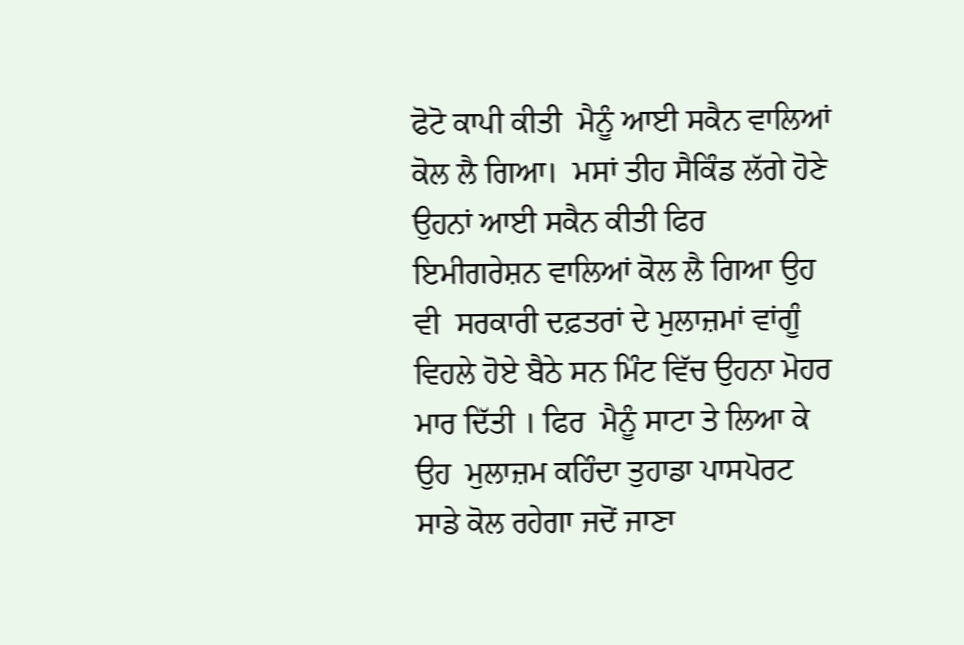ਫੋਟੋ ਕਾਪੀ ਕੀਤੀ  ਮੈਨੂੰ ਆਈ ਸਕੈਨ ਵਾਲਿਆਂ ਕੋਲ ਲੈ ਗਿਆ।  ਮਸਾਂ ਤੀਹ ਸੈਕਿੰਡ ਲੱਗੇ ਹੋਣੇ  ਉਹਨਾਂ ਆਈ ਸਕੈਨ ਕੀਤੀ ਫਿਰ ਇਮੀਗਰੇਸ਼ਨ ਵਾਲਿਆਂ ਕੋਲ ਲੈ ਗਿਆ ਉਹ ਵੀ  ਸਰਕਾਰੀ ਦਫ਼ਤਰਾਂ ਦੇ ਮੁਲਾਜ਼ਮਾਂ ਵਾਂਗੂੰ ਵਿਹਲੇ ਹੋਏ ਬੈਠੇ ਸਨ ਮਿੰਟ ਵਿੱਚ ਉਹਨਾ ਮੋਹਰ ਮਾਰ ਦਿੱਤੀ । ਫਿਰ  ਮੈਨੂੰ ਸਾਟਾ ਤੇ ਲਿਆ ਕੇ   ਉਹ  ਮੁਲਾਜ਼ਮ ਕਹਿੰਦਾ ਤੁਹਾਡਾ ਪਾਸਪੋਰਟ ਸਾਡੇ ਕੋਲ ਰਹੇਗਾ ਜਦੋਂ ਜਾਣਾ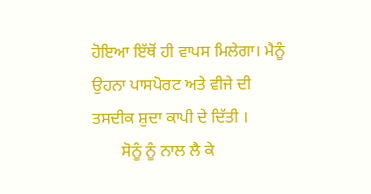ਹੋਇਆ ਇੱਥੋਂ ਹੀ ਵਾਪਸ ਮਿਲੇਗਾ। ਮੈਨੂੰ ਉਹਨਾ ਪਾਸਪੋਰਟ ਅਤੇ ਵੀਜੇ ਦੀ  ਤਸਦੀਕ ਸ਼ੁਦਾ ਕਾਪੀ ਦੇ ਦਿੱਤੀ ।
       ਸੋਨੂੰ ਨੂੰ ਨਾਲ ਲੈ ਕੇ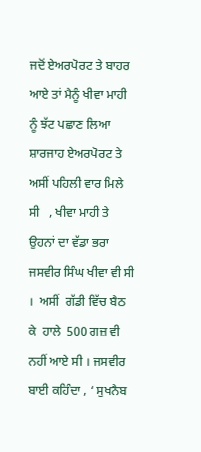ਜਦੋਂ ਏਅਰਪੋਰਟ ਤੇ ਬਾਹਰ ਆਏ ਤਾਂ ਮੈਨੂੰ ਖੀਵਾ ਮਾਹੀ ਨੂੰ ਝੱਟ ਪਛਾਣ ਲਿਆ   ਸ਼ਾਰਜਾਹ ਏਅਰਪੋਰਟ ਤੇ ਅਸੀਂ ਪਹਿਲੀ ਵਾਰ ਮਿਲੇ ਸੀ   , ਖੀਵਾ ਮਾਹੀ ਤੇ ਉਹਨਾਂ ਦਾ ਵੱਡਾ ਭਰਾ ਜਸਵੀਰ ਸਿੰਘ ਖੀਵਾ ਵੀ ਸੀ ।  ਅਸੀਂ  ਗੱਡੀ ਵਿੱਚ ਬੈਠ ਕੇ  ਹਾਲੇ  500 ਗਜ਼ ਵੀ ਨਹੀਂ ਆਏ ਸੀ । ਜਸਵੀਰ ਬਾਈ ਕਹਿੰਦਾ , ‘ ਸੁਖਨੈਬ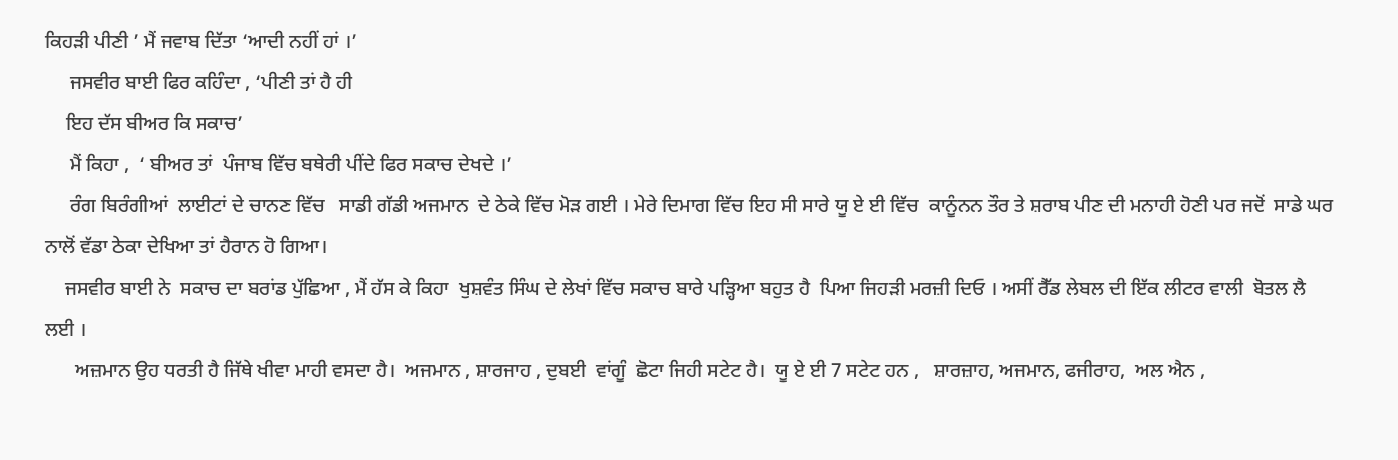ਕਿਹੜੀ ਪੀਣੀ ’ ਮੈਂ ਜਵਾਬ ਦਿੱਤਾ ‘ਆਦੀ ਨਹੀਂ ਹਾਂ ।’
     ਜਸਵੀਰ ਬਾਈ ਫਿਰ ਕਹਿੰਦਾ , ‘ਪੀਣੀ ਤਾਂ ਹੈ ਹੀ
    ਇਹ ਦੱਸ ਬੀਅਰ ਕਿ ਸਕਾਚ’
     ਮੈਂ ਕਿਹਾ ,  ‘ ਬੀਅਰ ਤਾਂ  ਪੰਜਾਬ ਵਿੱਚ ਬਥੇਰੀ ਪੀਂਦੇ ਫਿਰ ਸਕਾਚ ਦੇਖਦੇ ।’
     ਰੰਗ ਬਿਰੰਗੀਆਂ  ਲਾਈਟਾਂ ਦੇ ਚਾਨਣ ਵਿੱਚ   ਸਾਡੀ ਗੱਡੀ ਅਜਮਾਨ  ਦੇ ਠੇਕੇ ਵਿੱਚ ਮੋੜ ਗਈ । ਮੇਰੇ ਦਿਮਾਗ ਵਿੱਚ ਇਹ ਸੀ ਸਾਰੇ ਯੂ ਏ ਈ ਵਿੱਚ  ਕਾਨੂੰਨਨ ਤੌਰ ਤੇ ਸ਼ਰਾਬ ਪੀਣ ਦੀ ਮਨਾਹੀ ਹੋਣੀ ਪਰ ਜਦੋਂ  ਸਾਡੇ ਘਰ ਨਾਲੋਂ ਵੱਡਾ ਠੇਕਾ ਦੇਖਿਆ ਤਾਂ ਹੈਰਾਨ ਹੋ ਗਿਆ।
    ਜਸਵੀਰ ਬਾਈ ਨੇ  ਸਕਾਚ ਦਾ ਬਰਾਂਡ ਪੁੱਛਿਆ , ਮੈਂ ਹੱਸ ਕੇ ਕਿਹਾ  ਖੁਸ਼ਵੰਤ ਸਿੰਘ ਦੇ ਲੇਖਾਂ ਵਿੱਚ ਸਕਾਚ ਬਾਰੇ ਪੜ੍ਹਿਆ ਬਹੁਤ ਹੈ  ਪਿਆ ਜਿਹੜੀ ਮਰਜ਼ੀ ਦਿਓ । ਅਸੀਂ ਰੈੱਡ ਲੇਬਲ ਦੀ ਇੱਕ ਲੀਟਰ ਵਾਲੀ  ਬੋਤਲ ਲੈ ਲਈ ।
      ਅਜ਼ਮਾਨ ਉਹ ਧਰਤੀ ਹੈ ਜਿੱਥੇ ਖੀਵਾ ਮਾਹੀ ਵਸਦਾ ਹੈ।  ਅਜਮਾਨ , ਸ਼ਾਰਜਾਹ , ਦੁਬਈ  ਵਾਂਗੂੰ  ਛੋਟਾ ਜਿਹੀ ਸਟੇਟ ਹੈ।  ਯੂ ਏ ਈ 7 ਸਟੇਟ ਹਨ ,   ਸ਼ਾਰਜ਼ਾਹ, ਅਜਮਾਨ, ਫਜੀਰਾਹ,  ਅਲ ਐਨ ,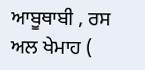ਆਬੂਥਾਬੀ , ਰਸ ਅਲ ਖੇਮਾਹ (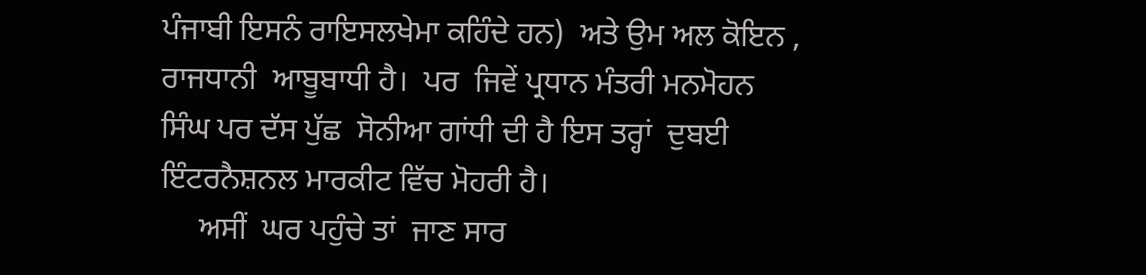ਪੰਜਾਬੀ ਇਸਨੰ ਰਾਇਸਲਖੇਮਾ ਕਹਿੰਦੇ ਹਨ)  ਅਤੇ ਉਮ ਅਲ ਕੋਇਨ , ਰਾਜਧਾਨੀ  ਆਬੂਬਾਧੀ ਹੈ।  ਪਰ  ਜਿਵੇਂ ਪ੍ਰਧਾਨ ਮੰਤਰੀ ਮਨਮੋਹਨ ਸਿੰਘ ਪਰ ਦੱਸ ਪੁੱਛ  ਸੋਨੀਆ ਗਾਂਧੀ ਦੀ ਹੈ ਇਸ ਤਰ੍ਹਾਂ  ਦੁਬਈ  ਇੰਟਰਨੈਸ਼ਨਲ ਮਾਰਕੀਟ ਵਿੱਚ ਮੋਹਰੀ ਹੈ।
     ਅਸੀਂ  ਘਰ ਪਹੁੰਚੇ ਤਾਂ  ਜਾਣ ਸਾਰ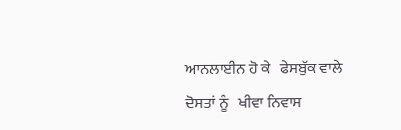ਆਨਲਾਈਨ ਹੋ ਕੇ   ਫੇਸਬੁੱਕ ਵਾਲੇ ਦੋਸਤਾਂ ਨੂੰ   ਖੀਵਾ ਨਿਵਾਸ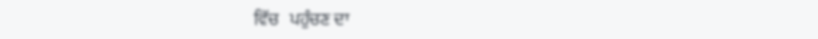ਵਿੱਚ   ਪਹੁੰਚਣ ਦਾ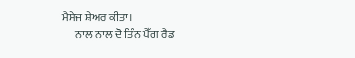ਮੈਸੇਜ ਸ਼ੇਅਰ ਕੀਤਾ।
      ਨਾਲ ਨਾਲ ਦੋ ਤਿੰਨ ਪੈੱਗ ਰੈਡ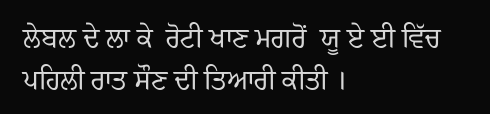ਲੇਬਲ ਦੇ ਲਾ ਕੇ  ਰੋਟੀ ਖਾਣ ਮਗਰੋਂ  ਯੂ ਏ ਈ ਵਿੱਚ ਪਹਿਲੀ ਰਾਤ ਸੌਣ ਦੀ ਤਿਆਰੀ ਕੀਤੀ ।